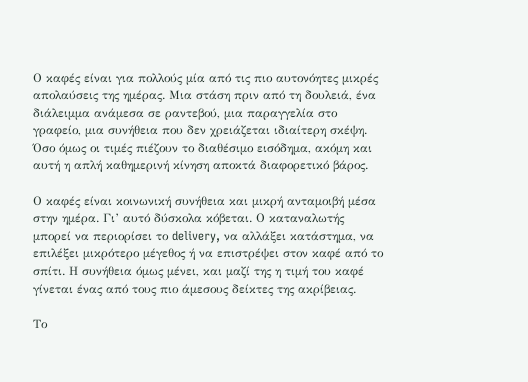Ο καφές είναι για πολλούς μία από τις πιο αυτονόητες μικρές απολαύσεις της ημέρας. Μια στάση πριν από τη δουλειά, ένα διάλειμμα ανάμεσα σε ραντεβού, μια παραγγελία στο γραφείο, μια συνήθεια που δεν χρειάζεται ιδιαίτερη σκέψη. Όσο όμως οι τιμές πιέζουν το διαθέσιμο εισόδημα, ακόμη και αυτή η απλή καθημερινή κίνηση αποκτά διαφορετικό βάρος.

Ο καφές είναι κοινωνική συνήθεια και μικρή ανταμοιβή μέσα στην ημέρα. Γι’ αυτό δύσκολα κόβεται. Ο καταναλωτής μπορεί να περιορίσει το delivery, να αλλάξει κατάστημα, να επιλέξει μικρότερο μέγεθος ή να επιστρέψει στον καφέ από το σπίτι. Η συνήθεια όμως μένει, και μαζί της η τιμή του καφέ γίνεται ένας από τους πιο άμεσους δείκτες της ακρίβειας.

Το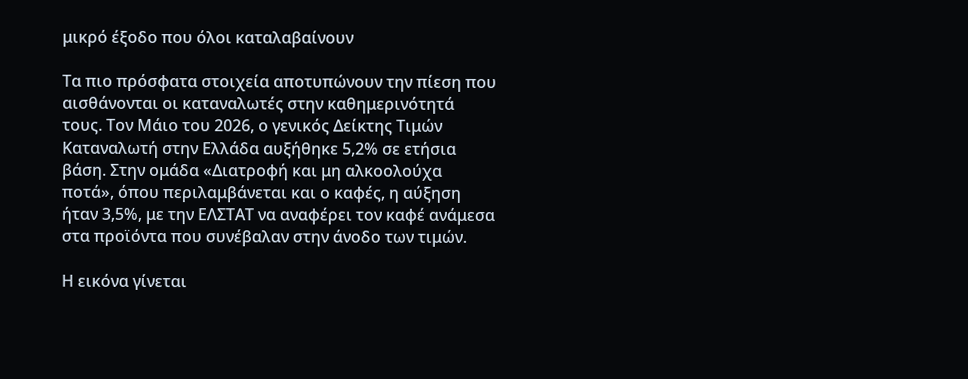μικρό έξοδο που όλοι καταλαβαίνουν

Τα πιο πρόσφατα στοιχεία αποτυπώνουν την πίεση που αισθάνονται οι καταναλωτές στην καθημερινότητά τους. Τον Μάιο του 2026, ο γενικός Δείκτης Τιμών Καταναλωτή στην Ελλάδα αυξήθηκε 5,2% σε ετήσια βάση. Στην ομάδα «Διατροφή και μη αλκοολούχα ποτά», όπου περιλαμβάνεται και ο καφές, η αύξηση ήταν 3,5%, με την ΕΛΣΤΑΤ να αναφέρει τον καφέ ανάμεσα στα προϊόντα που συνέβαλαν στην άνοδο των τιμών.

Η εικόνα γίνεται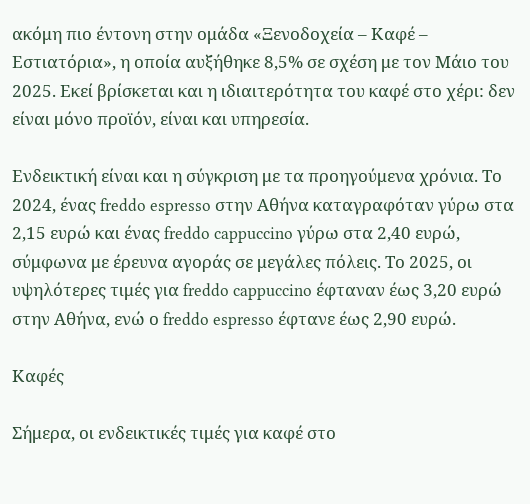ακόμη πιο έντονη στην ομάδα «Ξενοδοχεία – Καφέ – Εστιατόρια», η οποία αυξήθηκε 8,5% σε σχέση με τον Μάιο του 2025. Εκεί βρίσκεται και η ιδιαιτερότητα του καφέ στο χέρι: δεν είναι μόνο προϊόν, είναι και υπηρεσία.

Ενδεικτική είναι και η σύγκριση με τα προηγούμενα χρόνια. Το 2024, ένας freddo espresso στην Αθήνα καταγραφόταν γύρω στα 2,15 ευρώ και ένας freddo cappuccino γύρω στα 2,40 ευρώ, σύμφωνα με έρευνα αγοράς σε μεγάλες πόλεις. Το 2025, οι υψηλότερες τιμές για freddo cappuccino έφταναν έως 3,20 ευρώ στην Αθήνα, ενώ ο freddo espresso έφτανε έως 2,90 ευρώ.

Καφές

Σήμερα, οι ενδεικτικές τιμές για καφέ στο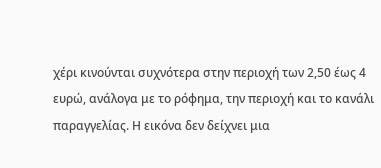χέρι κινούνται συχνότερα στην περιοχή των 2,50 έως 4 ευρώ, ανάλογα με το ρόφημα, την περιοχή και το κανάλι παραγγελίας. Η εικόνα δεν δείχνει μια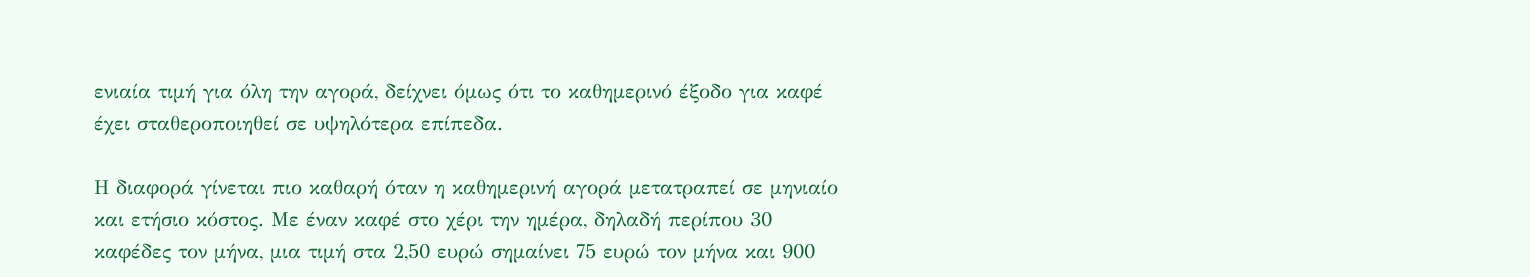ενιαία τιμή για όλη την αγορά, δείχνει όμως ότι το καθημερινό έξοδο για καφέ έχει σταθεροποιηθεί σε υψηλότερα επίπεδα.

Η διαφορά γίνεται πιο καθαρή όταν η καθημερινή αγορά μετατραπεί σε μηνιαίο και ετήσιο κόστος. Με έναν καφέ στο χέρι την ημέρα, δηλαδή περίπου 30 καφέδες τον μήνα, μια τιμή στα 2,50 ευρώ σημαίνει 75 ευρώ τον μήνα και 900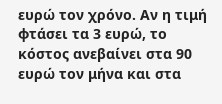ευρώ τον χρόνο. Αν η τιμή φτάσει τα 3 ευρώ, το κόστος ανεβαίνει στα 90 ευρώ τον μήνα και στα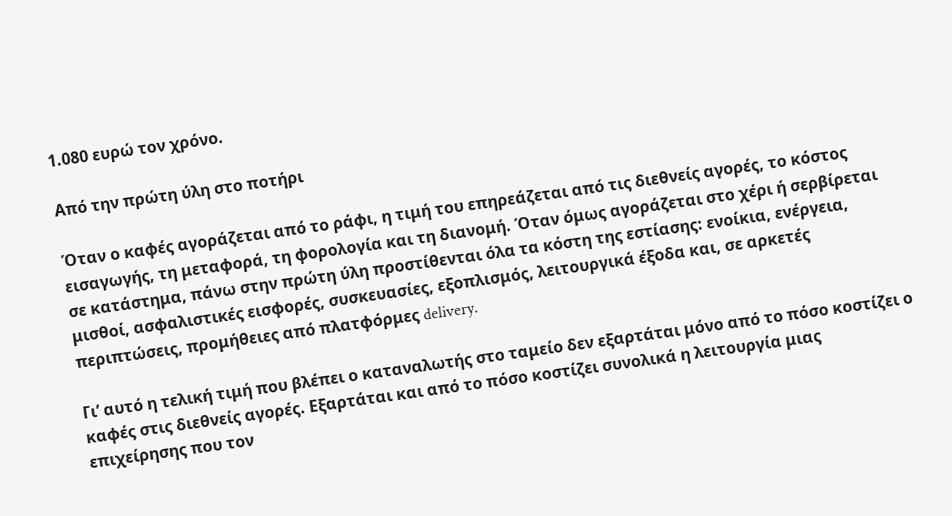1.080 ευρώ τον χρόνο.

Από την πρώτη ύλη στο ποτήρι

Όταν ο καφές αγοράζεται από το ράφι, η τιμή του επηρεάζεται από τις διεθνείς αγορές, το κόστος εισαγωγής, τη μεταφορά, τη φορολογία και τη διανομή. Όταν όμως αγοράζεται στο χέρι ή σερβίρεται σε κατάστημα, πάνω στην πρώτη ύλη προστίθενται όλα τα κόστη της εστίασης: ενοίκια, ενέργεια, μισθοί, ασφαλιστικές εισφορές, συσκευασίες, εξοπλισμός, λειτουργικά έξοδα και, σε αρκετές περιπτώσεις, προμήθειες από πλατφόρμες delivery.

Γι’ αυτό η τελική τιμή που βλέπει ο καταναλωτής στο ταμείο δεν εξαρτάται μόνο από το πόσο κοστίζει ο καφές στις διεθνείς αγορές. Εξαρτάται και από το πόσο κοστίζει συνολικά η λειτουργία μιας επιχείρησης που τον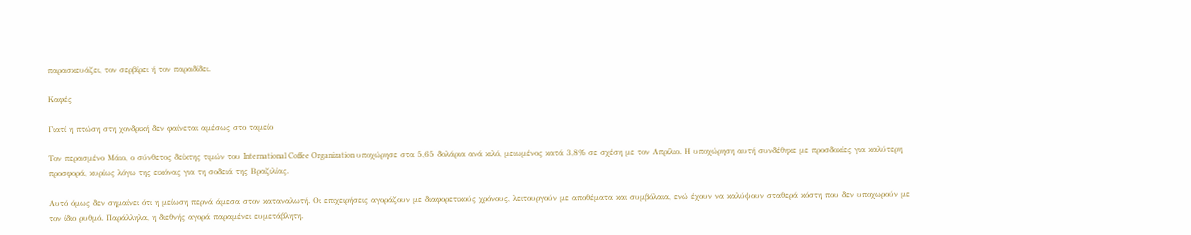παρασκευάζει, τον σερβίρει ή τον παραδίδει.

Καφές

Γιατί η πτώση στη χονδρική δεν φαίνεται αμέσως στο ταμείο

Τον περασμένο Μάιο, ο σύνθετος δείκτης τιμών του International Coffee Organization υποχώρησε στα 5,65 δολάρια ανά κιλό, μειωμένος κατά 3,8% σε σχέση με τον Απρίλιο. Η υποχώρηση αυτή συνδέθηκε με προσδοκίες για καλύτερη προσφορά, κυρίως λόγω της εικόνας για τη σοδειά της Βραζιλίας.

Αυτό όμως δεν σημαίνει ότι η μείωση περνά άμεσα στον καταναλωτή. Οι επιχειρήσεις αγοράζουν με διαφορετικούς χρόνους, λειτουργούν με αποθέματα και συμβόλαια, ενώ έχουν να καλύψουν σταθερά κόστη που δεν υποχωρούν με τον ίδιο ρυθμό. Παράλληλα, η διεθνής αγορά παραμένει ευμετάβλητη.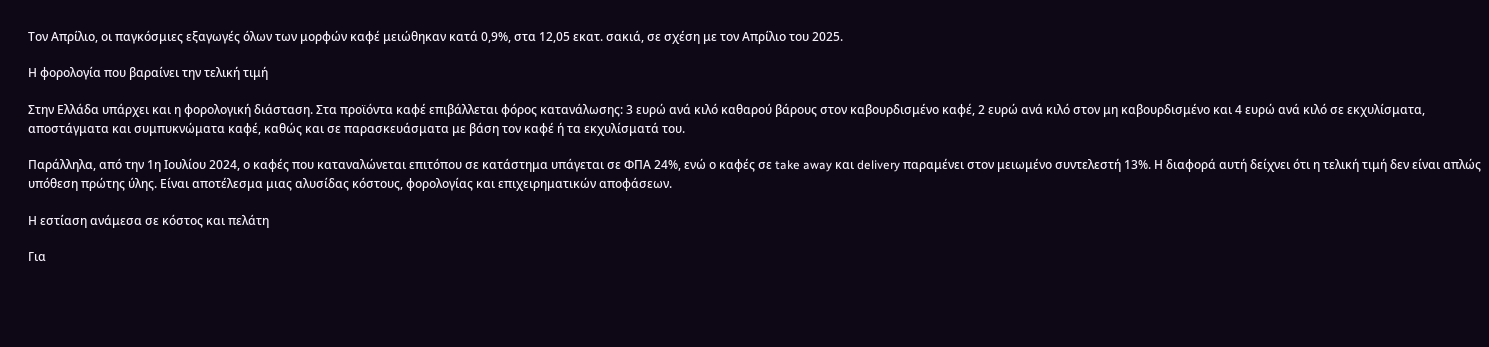Τον Απρίλιο, οι παγκόσμιες εξαγωγές όλων των μορφών καφέ μειώθηκαν κατά 0,9%, στα 12,05 εκατ. σακιά, σε σχέση με τον Απρίλιο του 2025.

Η φορολογία που βαραίνει την τελική τιμή

Στην Ελλάδα υπάρχει και η φορολογική διάσταση. Στα προϊόντα καφέ επιβάλλεται φόρος κατανάλωσης: 3 ευρώ ανά κιλό καθαρού βάρους στον καβουρδισμένο καφέ, 2 ευρώ ανά κιλό στον μη καβουρδισμένο και 4 ευρώ ανά κιλό σε εκχυλίσματα, αποστάγματα και συμπυκνώματα καφέ, καθώς και σε παρασκευάσματα με βάση τον καφέ ή τα εκχυλίσματά του.

Παράλληλα, από την 1η Ιουλίου 2024, ο καφές που καταναλώνεται επιτόπου σε κατάστημα υπάγεται σε ΦΠΑ 24%, ενώ ο καφές σε take away και delivery παραμένει στον μειωμένο συντελεστή 13%. Η διαφορά αυτή δείχνει ότι η τελική τιμή δεν είναι απλώς υπόθεση πρώτης ύλης. Είναι αποτέλεσμα μιας αλυσίδας κόστους, φορολογίας και επιχειρηματικών αποφάσεων.

Η εστίαση ανάμεσα σε κόστος και πελάτη

Για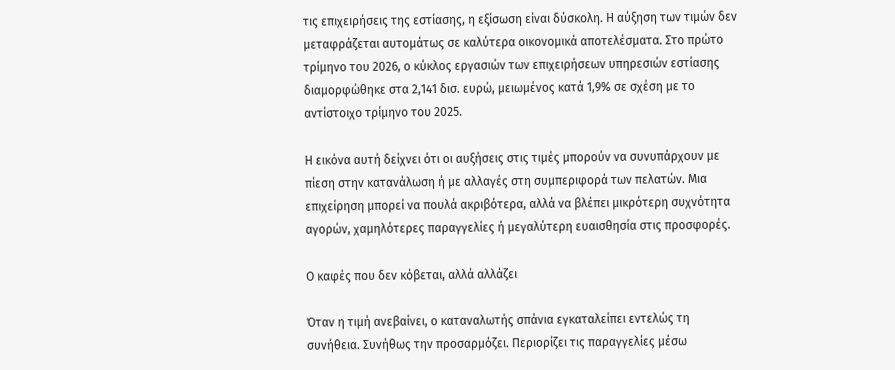τις επιχειρήσεις της εστίασης, η εξίσωση είναι δύσκολη. Η αύξηση των τιμών δεν μεταφράζεται αυτομάτως σε καλύτερα οικονομικά αποτελέσματα. Στο πρώτο τρίμηνο του 2026, ο κύκλος εργασιών των επιχειρήσεων υπηρεσιών εστίασης διαμορφώθηκε στα 2,141 δισ. ευρώ, μειωμένος κατά 1,9% σε σχέση με το αντίστοιχο τρίμηνο του 2025.

Η εικόνα αυτή δείχνει ότι οι αυξήσεις στις τιμές μπορούν να συνυπάρχουν με πίεση στην κατανάλωση ή με αλλαγές στη συμπεριφορά των πελατών. Μια επιχείρηση μπορεί να πουλά ακριβότερα, αλλά να βλέπει μικρότερη συχνότητα αγορών, χαμηλότερες παραγγελίες ή μεγαλύτερη ευαισθησία στις προσφορές.

Ο καφές που δεν κόβεται, αλλά αλλάζει

Όταν η τιμή ανεβαίνει, ο καταναλωτής σπάνια εγκαταλείπει εντελώς τη συνήθεια. Συνήθως την προσαρμόζει. Περιορίζει τις παραγγελίες μέσω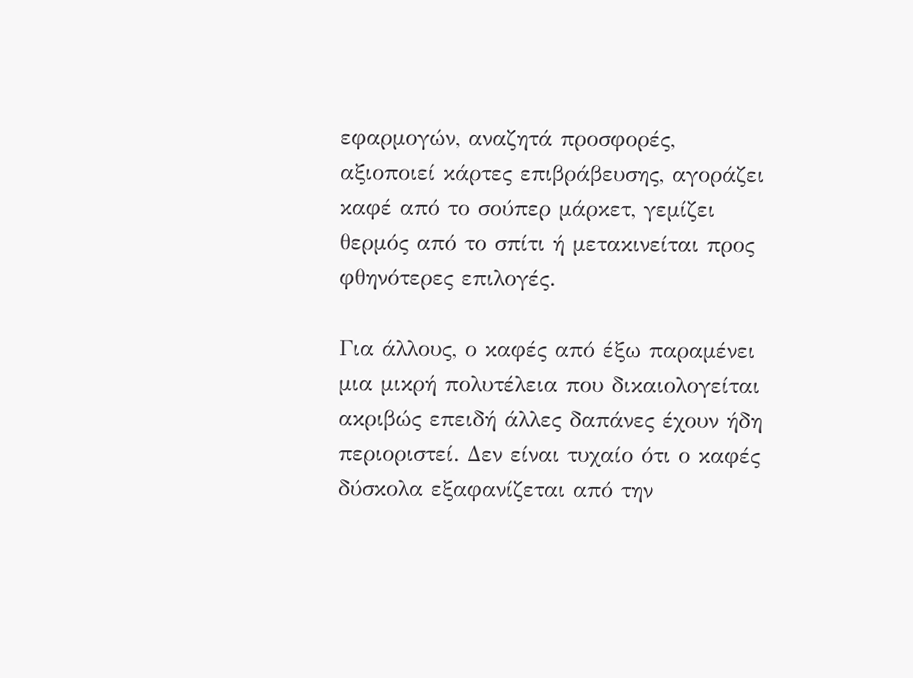εφαρμογών, αναζητά προσφορές, αξιοποιεί κάρτες επιβράβευσης, αγοράζει καφέ από το σούπερ μάρκετ, γεμίζει θερμός από το σπίτι ή μετακινείται προς φθηνότερες επιλογές.

Για άλλους, ο καφές από έξω παραμένει μια μικρή πολυτέλεια που δικαιολογείται ακριβώς επειδή άλλες δαπάνες έχουν ήδη περιοριστεί. Δεν είναι τυχαίο ότι ο καφές δύσκολα εξαφανίζεται από την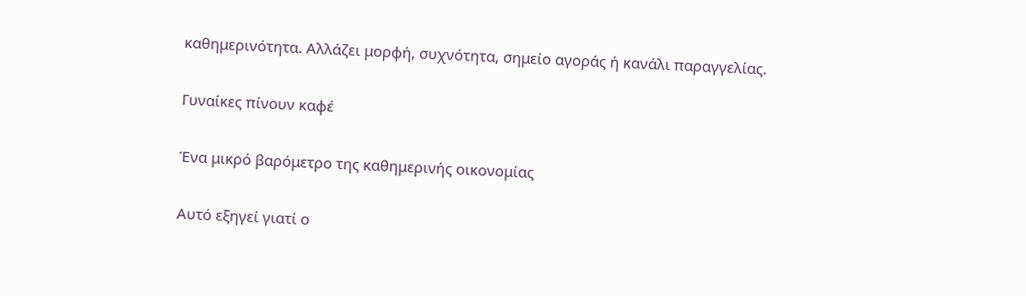καθημερινότητα. Αλλάζει μορφή, συχνότητα, σημείο αγοράς ή κανάλι παραγγελίας.

Γυναίκες πίνουν καφέ

Ένα μικρό βαρόμετρο της καθημερινής οικονομίας

Αυτό εξηγεί γιατί ο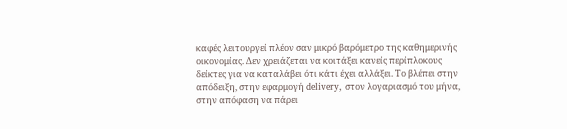καφές λειτουργεί πλέον σαν μικρό βαρόμετρο της καθημερινής οικονομίας. Δεν χρειάζεται να κοιτάξει κανείς περίπλοκους δείκτες για να καταλάβει ότι κάτι έχει αλλάξει. Το βλέπει στην απόδειξη, στην εφαρμογή delivery, στον λογαριασμό του μήνα, στην απόφαση να πάρει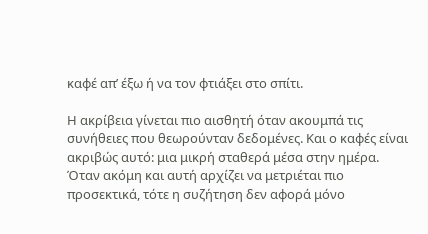καφέ απ’ έξω ή να τον φτιάξει στο σπίτι.

Η ακρίβεια γίνεται πιο αισθητή όταν ακουμπά τις συνήθειες που θεωρούνταν δεδομένες. Και ο καφές είναι ακριβώς αυτό: μια μικρή σταθερά μέσα στην ημέρα. Όταν ακόμη και αυτή αρχίζει να μετριέται πιο προσεκτικά, τότε η συζήτηση δεν αφορά μόνο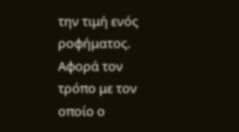την τιμή ενός ροφήματος. Αφορά τον τρόπο με τον οποίο ο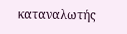καταναλωτής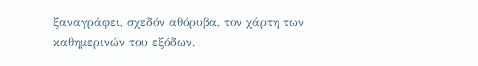ξαναγράφει, σχεδόν αθόρυβα, τον χάρτη των καθημερινών του εξόδων.